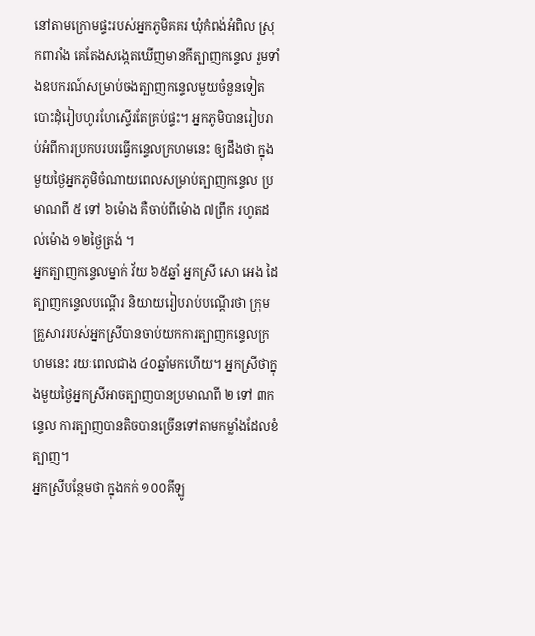នៅតាមក្រោមផ្ទះរបស់អ្នកភូមិគគរ ឃុំកំពង់អំពិល ស្រុកពារាំង គេតែងសង្កេតឃើញមានកីត្បាញកន្ទេល រួមទាំងឧបករណ៍សម្រាប់ចងត្បាញកន្ទេលមួយចំនួនទៀត បោះដុំរៀបហូរហែស្ទើរតែគ្រប់ផ្ទះ។ អ្នកភូមិបានរៀបរាប់អំពីការប្រកបរបរធ្វើកន្ទេលក្រហមនេះ ឲ្យដឹងថា ក្នុងមួយថ្ងៃអ្នកភូមិចំណាយពេលសម្រាប់ត្បាញកន្ទេល ប្រមាណពី ៥ ទៅ ៦ម៉ោង គឺចាប់ពីម៉ោង ៧ព្រឹក រហូតដល់ម៉ោង ១២ថ្ងៃត្រង់ ។
អ្នកត្បាញកន្ទេលម្នាក់ វ័យ ៦៥ឆ្នាំ អ្នកស្រី សោ អេង ដៃត្បាញកន្ទេលបណ្ដើរ និយាយរៀបរាប់បណ្ដើរថា ក្រុមគ្រួសាររបស់អ្នកស្រីបានចាប់យកការត្បាញកន្ទេលក្រហមនេះ រយៈពេលជាង ៤០ឆ្នាំមកហើយ។ អ្នកស្រីថាក្នុងមួយថ្ងៃអ្នកស្រីអាចត្បាញបានប្រមាណពី ២ ទៅ ៣កន្ទេល ការត្បាញបានតិចបានច្រើនទៅតាមកម្លាំងដែលខំត្បាញ។
អ្នកស្រីបន្ថែមថា ក្នុងកក់ ១០០គីឡូ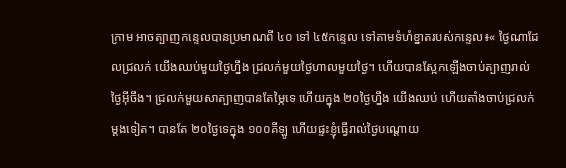ក្រាម អាចត្បាញកន្ទេលបានប្រមាណពី ៤០ ទៅ ៤៥កន្ទេល ទៅតាមទំហំខ្នាតរបស់កន្ទេល៖« ថ្ងៃណាដែលជ្រលក់ យើងឈប់មួយថ្ងៃហ្នឹង ជ្រលក់មួយថ្ងៃហាលមួយថ្ងៃ។ ហើយបានស្អែកឡើងចាប់ត្បាញរាល់ថ្ងៃអ៊ីចឹង។ ជ្រលក់មួយសាត្បាញបានតែម្ភៃទេ ហើយក្នុង ២០ថ្ងៃហ្នឹង យើងឈប់ ហើយតាំងចាប់ជ្រលក់ម្ដងទៀត។ បានតែ ២០ថ្ងៃទេក្នុង ១០០គីឡូ ហើយផ្ទះខ្ញុំធ្វើរាល់ថ្ងៃបណ្ដោយ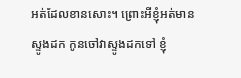អត់ដែលខានសោះ។ ព្រោះអីខ្ញុំអត់មានស្ទូងដក កូនចៅវាស្ទូងដកទៅ ខ្ញុំ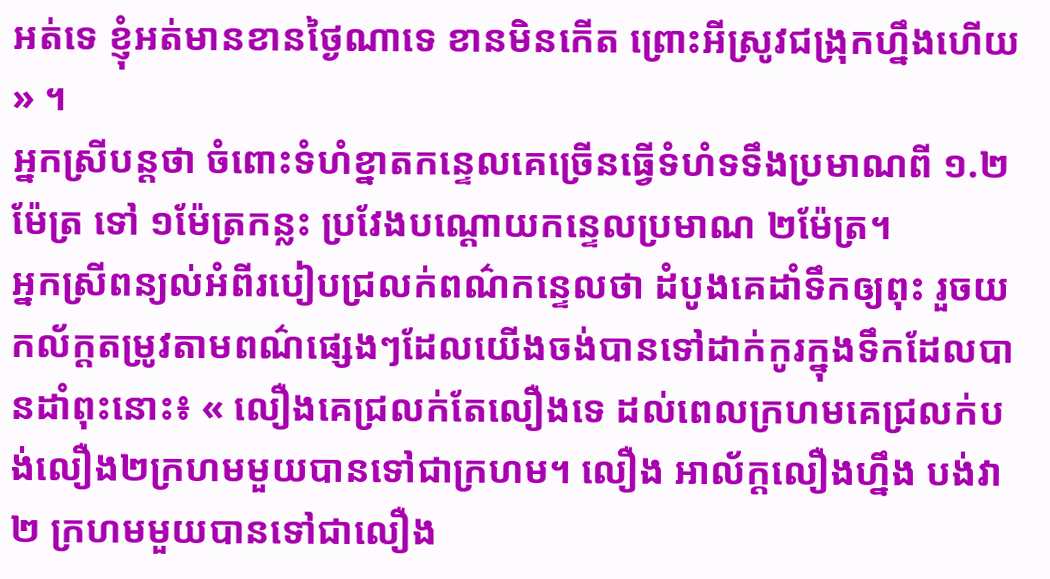អត់ទេ ខ្ញុំអត់មានខានថ្ងៃណាទេ ខានមិនកើត ព្រោះអីស្រូវជង្រុកហ្នឹងហើយ » ។
អ្នកស្រីបន្តថា ចំពោះទំហំខ្នាតកន្ទេលគេច្រើនធ្វើទំហំទទឹងប្រមាណពី ១.២ម៉ែត្រ ទៅ ១ម៉ែត្រកន្លះ ប្រវែងបណ្ដោយកន្ទេលប្រមាណ ២ម៉ែត្រ។
អ្នកស្រីពន្យល់អំពីរបៀបជ្រលក់ពណ៌កន្ទេលថា ដំបូងគេដាំទឹកឲ្យពុះ រួចយកល័ក្ដតម្រូវតាមពណ៌ផ្សេងៗដែលយើងចង់បានទៅដាក់កូរក្នុងទឹកដែលបានដាំពុះនោះ៖ « លឿងគេជ្រលក់តែលឿងទេ ដល់ពេលក្រហមគេជ្រលក់បង់លឿង២ក្រហមមួយបានទៅជាក្រហម។ លឿង អាល័ក្ដលឿងហ្នឹង បង់វា ២ ក្រហមមួយបានទៅជាលឿង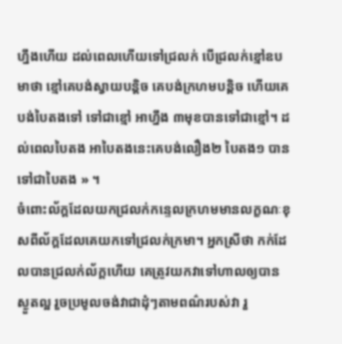ហ្នឹងហើយ ដល់ពេលហើយទៅជ្រលក់ បើជ្រលក់ខ្មៅឧបមាថា ខ្មៅគេបង់ស្វាយបន្តិច គេបង់ក្រហមបន្តិច ហើយគេបង់បៃតងទៅ ទៅជាខ្មៅ អាហ្នឹង ៣មុខបានទៅជាខ្មៅ។ ដល់ពេលបៃតង អាបៃតងនេះគេបង់លឿង២ បៃតង១ បានទៅជាបៃតង » ។
ចំពោះល័ក្ដដែលយកជ្រលក់កន្ទេលក្រហមមានលក្ខណៈខុសពីល័ក្ដដែលគេយកទៅជ្រលក់ក្រមា។ អ្នកស្រីថា កក់ដែលបានជ្រលក់ល័ក្ដហើយ គេត្រូវយកវាទៅហាលឲ្យបានស្ងួតល្អ រួចប្រមូលចង់វាជាដុំៗតាមពណ៌របស់វា រួ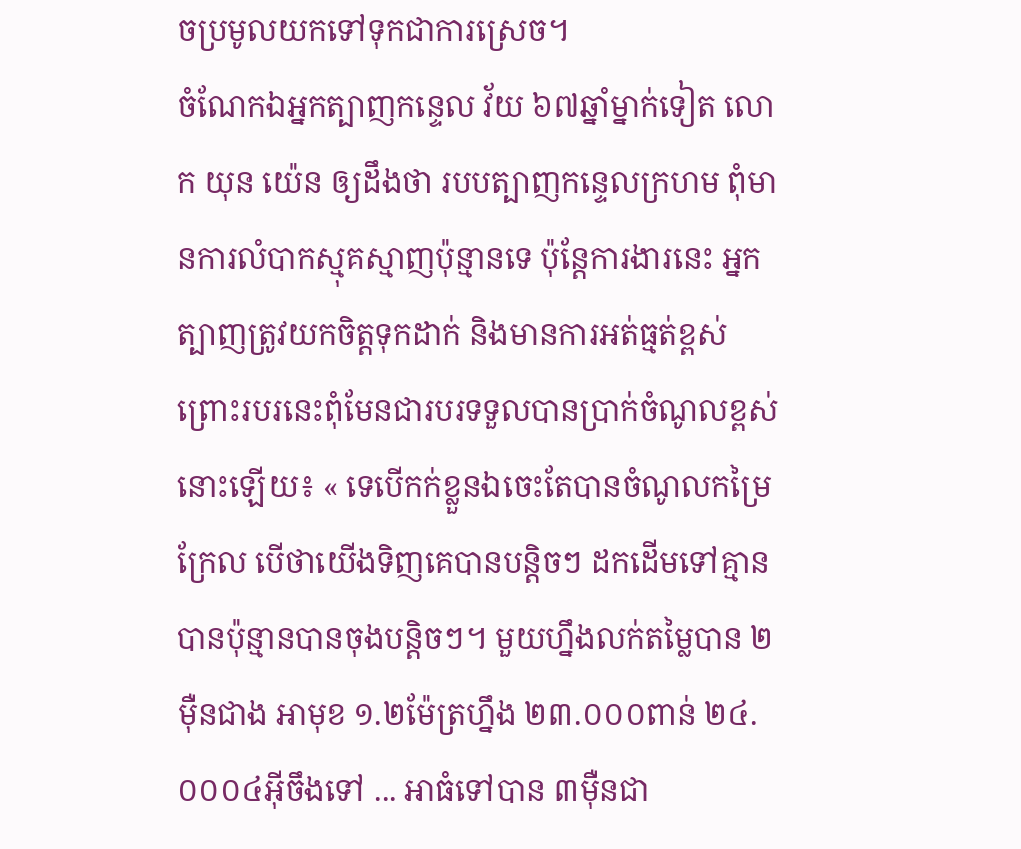ចប្រមូលយកទៅទុកជាការស្រេច។
ចំណែកឯអ្នកត្បាញកន្ទេល វ័យ ៦៧ឆ្នាំម្នាក់ទៀត លោក យុន យ៉េន ឲ្យដឹងថា របបត្បាញកន្ទេលក្រហម ពុំមានការលំបាកស្មុគស្មាញប៉ុន្មានទេ ប៉ុន្តែការងារនេះ អ្នកត្បាញត្រូវយកចិត្តទុកដាក់ និងមានការអត់ធ្មត់ខ្ពស់ ព្រោះរបរនេះពុំមែនជារបរទទួលបានប្រាក់ចំណូលខ្ពស់នោះឡើយ៖ « ទេបើកក់ខ្លួនឯចេះតែបានចំណូលកម្រៃក្រែល បើថាយើងទិញគេបានបន្តិចៗ ដកដើមទៅគ្មានបានប៉ុន្មានបានចុងបន្តិចៗ។ មួយហ្នឹងលក់តម្លៃបាន ២ម៉ឺនជាង អាមុខ ១.២ម៉ែត្រហ្នឹង ២៣.០០០ពាន់ ២៤.០០០៤អ៊ីចឹងទៅ ... អាធំទៅបាន ៣ម៉ឺនជា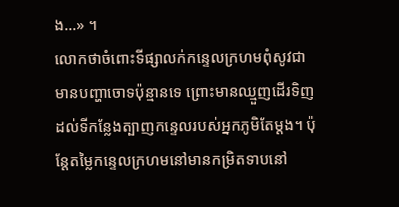ង...» ។
លោកថាចំពោះទីផ្សាលក់កន្ទេលក្រហមពុំសូវជាមានបញ្ហាចោទប៉ុន្មានទេ ព្រោះមានឈ្មួញដើរទិញដល់ទីកន្លែងត្បាញកន្ទេលរបស់អ្នកភូមិតែម្ដង។ ប៉ុន្តែតម្លៃកន្ទេលក្រហមនៅមានកម្រិតទាបនៅ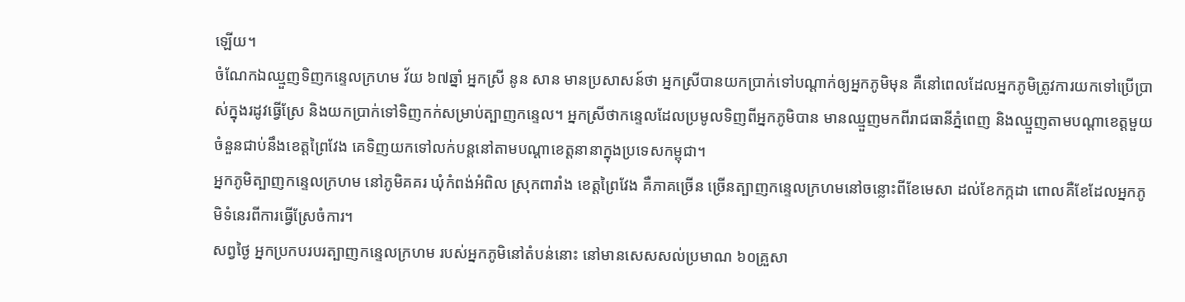ឡើយ។
ចំណែកឯឈ្មួញទិញកន្ទេលក្រហម វ័យ ៦៧ឆ្នាំ អ្នកស្រី នូន សាន មានប្រសាសន៍ថា អ្នកស្រីបានយកប្រាក់ទៅបណ្ដាក់ឲ្យអ្នកភូមិមុន គឺនៅពេលដែលអ្នកភូមិត្រូវការយកទៅប្រើប្រាស់ក្នុងរដូវធ្វើស្រែ និងយកប្រាក់ទៅទិញកក់សម្រាប់ត្បាញកន្ទេល។ អ្នកស្រីថាកន្ទេលដែលប្រមូលទិញពីអ្នកភូមិបាន មានឈ្មួញមកពីរាជធានីភ្នំពេញ និងឈ្មួញតាមបណ្ដាខេត្តមួយចំនួនជាប់នឹងខេត្តព្រៃវែង គេទិញយកទៅលក់បន្តនៅតាមបណ្ដាខេត្តនានាក្នុងប្រទេសកម្ពុជា។
អ្នកភូមិត្បាញកន្ទេលក្រហម នៅភូមិគគរ ឃុំកំពង់អំពិល ស្រុកពារាំង ខេត្តព្រៃវែង គឺភាគច្រើន ច្រើនត្បាញកន្ទេលក្រហមនៅចន្លោះពីខែមេសា ដល់ខែកក្កដា ពោលគឺខែដែលអ្នកភូមិទំនេរពីការធ្វើស្រែចំការ។
សព្វថ្ងៃ អ្នកប្រកបរបរត្បាញកន្ទេលក្រហម របស់អ្នកភូមិនៅតំបន់នោះ នៅមានសេសសល់ប្រមាណ ៦០គ្រួសា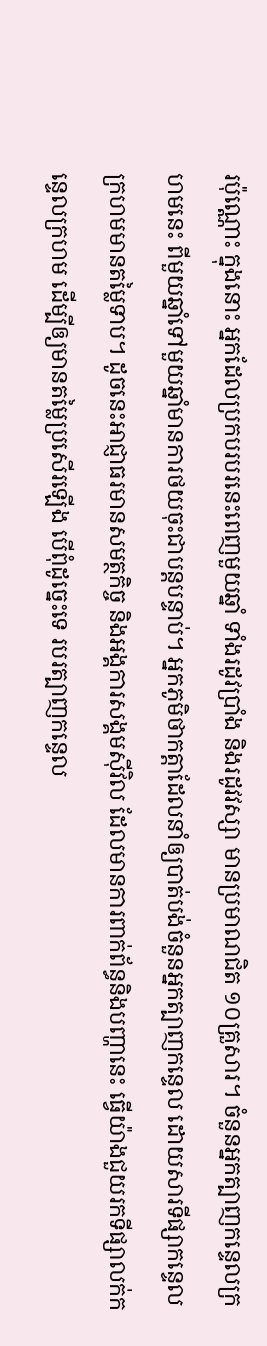រប៉ុណ្ណោះ ក្នុងនោះ អ្នកដែលប្រកបរបរនេះពេញមួយឆ្នាំ ទាំងរដូវប្រាំង និងរដូវវស្សា មានប្រមាណជិត ១០គ្រួសារ។ ចំនួនអ្នកត្បាញកន្ទេលក្រហមនេះ ពីមួយឆ្នាំទៅមួយឆ្នាំមានការថយចុះជាបន្តបន្ទាប់។ អ្នកភូមិថាកត្តាដែលនាំឲ្យបាត់បង់ចំនួនអ្នកត្បាញកន្ទេល ដោយសារទីផ្សាកន្ទេលក្រហមមានតម្លៃទាប។ ដូចនេះអាជ្ញាធរមានសមត្ថកិច្ច និងអង្គការសង្គមស៊ីវិល ដែលមានការពាក់ព័ន្ធនិងបញ្ហានេះ ធ្វើយ៉ាងជួយរកទីផ្សាលក់កន្ទេលក្រហម ដើម្បីឲ្យមានតម្លៃប្រសើរឡើង បើពុំដូច្នេះទេ របរត្បាញកន្ទេល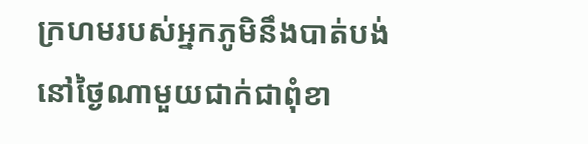ក្រហមរបស់អ្នកភូមិនឹងបាត់បង់នៅថ្ងៃណាមួយជាក់ជាពុំខា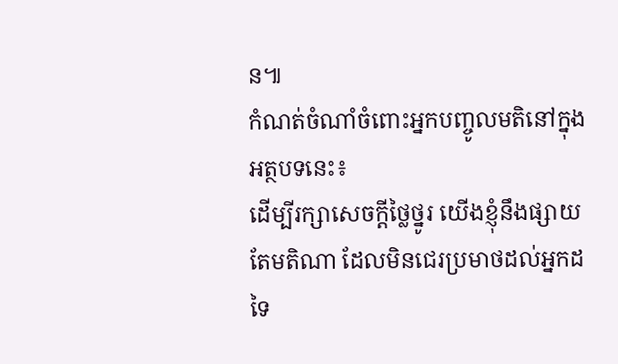ន៕
កំណត់ចំណាំចំពោះអ្នកបញ្ចូលមតិនៅក្នុងអត្ថបទនេះ៖
ដើម្បីរក្សាសេចក្ដីថ្លៃថ្នូរ យើងខ្ញុំនឹងផ្សាយតែមតិណា ដែលមិនជេរប្រមាថដល់អ្នកដទៃ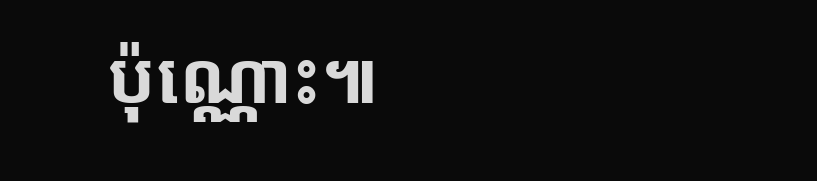ប៉ុណ្ណោះ៕